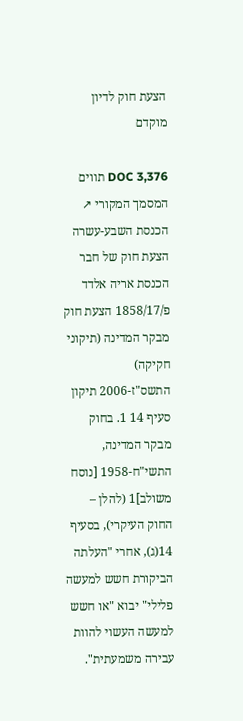הצעת חוק לדיון מוקדם

DOC 3,376 תווים המסמך המקורי ↗
הכנסת השבע-עשרה הצעת חוק של חבר הכנסת אריה אלדד פ/1858/17 הצעת חוק מבקר המדינה (תיקוני חקיקה) התשס"ז-2006 תיקון סעיף 14 1. בחוק מבקר המדינה, התשי"ח-1958 [נוסח משולב]1 (להלן – החוק העיקרי), בסעיף 14(ג), אחרי "העלתה הביקורת חשש למעשה פלילי" יבוא "או חשש למעשה העשוי להוות עבירה משמעתית".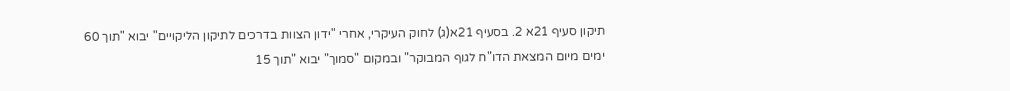תיקון סעיף 21א 2. בסעיף 21א(ג) לחוק העיקרי, אחרי "ידון הצוות בדרכים לתיקון הליקויים" יבוא "תוך 60 ימים מיום המצאת הדו"ח לגוף המבוקר" ובמקום "סמוך" יבוא "תוך 15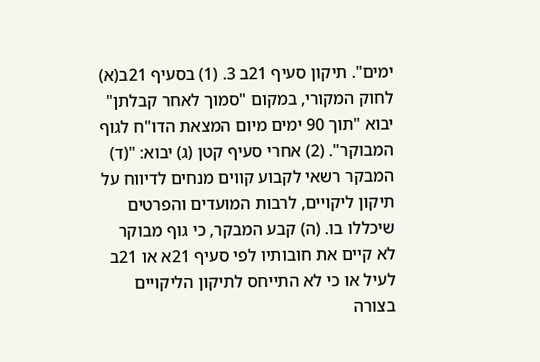ימים". תיקון סעיף 21ב 3. (1) בסעיף 21ב(א) לחוק המקורי, במקום "סמוך לאחר קבלתן" יבוא "תוך 90 ימים מיום המצאת הדו"ח לגוף המבוקר". (2) אחרי סעיף קטן (ג) יבוא: "(ד) המבקר רשאי לקבוע קווים מנחים לדיווח על תיקון ליקויים, לרבות המועדים והפרטים שיכללו בו. (ה) קבע המבקר, כי גוף מבוקר לא קיים את חובותיו לפי סעיף 21א או 21ב לעיל או כי לא התייחס לתיקון הליקויים בצורה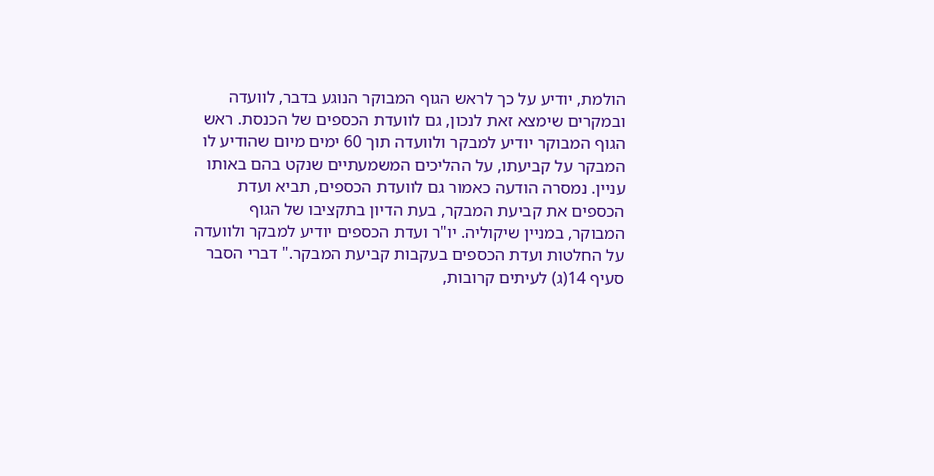הולמת, יודיע על כך לראש הגוף המבוקר הנוגע בדבר, לוועדה ובמקרים שימצא זאת לנכון, גם לוועדת הכספים של הכנסת. ראש הגוף המבוקר יודיע למבקר ולוועדה תוך 60 ימים מיום שהודיע לו המבקר על קביעתו, על ההליכים המשמעתיים שנקט בהם באותו עניין. נמסרה הודעה כאמור גם לוועדת הכספים, תביא ועדת הכספים את קביעת המבקר, בעת הדיון בתקציבו של הגוף המבוקר, במניין שיקוליה. יו"ר ועדת הכספים יודיע למבקר ולוועדה על החלטות ועדת הכספים בעקבות קביעת המבקר." דברי הסבר סעיף 14(ג) לעיתים קרובות,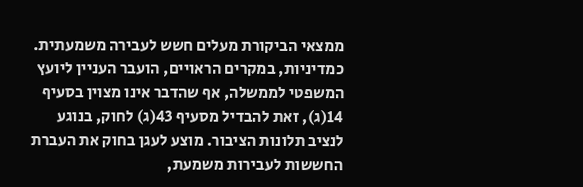ממצאי הביקורת מעלים חשש לעבירה משמעתית. כמדיניות, במקרים הראויים, הועבר העניין ליועץ המשפטי לממשלה, אף שהדבר אינו מצוין בסעיף 14(ג), זאת להבדיל מסעיף 43(ג) לחוק, בנוגע לנציב תלונות הציבור. מוצע לעגן בחוק את העברת החששות לעבירות משמעת,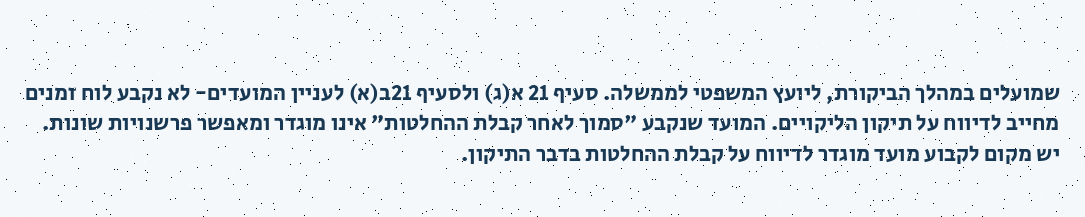שמועלים במהלך הביקורת, ליועץ המשפטי לממשלה. סעיף 21 א(ג) ולסעיף 21ב(א) לעניין המועדים- לא נקבע לוח זמנים מחייב לדיווח על תיקון הליקויים. המועד שנקבע "סמוך לאחר קבלת ההחלטות" אינו מוגדר ומאפשר פרשנויות שונות. יש מקום לקבוע מועד מוגדר לדיווח על קבלת ההחלטות בדבר התיקון.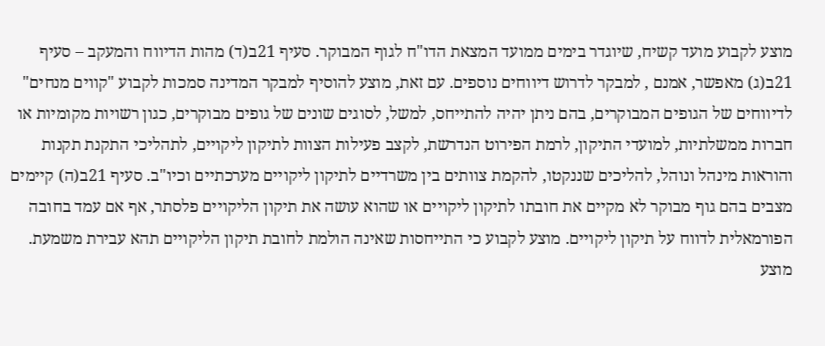מוצע לקבוע מועד קשיח, שיוגדר בימים ממועד המצאת הדו"ח לגוף המבוקר. סעיף 21ב(ד) מהות הדיווח והמעקב – סעיף 21ב(ג) מאפשר, אמנם , למבקר לדרוש דיווחים נוספים. עם זאת, מוצע להוסיף למבקר המדינה סמכות לקבוע "קווים מנחים" לדיווחים של הגופים המבוקרים, בהם ניתן יהיה להתייחס, למשל, לסוגים שונים של גופים מבוקרים, כגון רשויות מקומיות או חברות ממשלתיות, למועדי התיקון, לרמת הפירוט הנדרשת, לקצב פעילות הצוות לתיקון ליקויים, לתהליכי התקנת תקנות והוראות מינהל ונוהל, להליכים שננקטו, להקמת צוותים בין משרדיים לתיקון ליקויים מערכתיים וכיו"ב. סעיף 21ב(ה) קיימים מצבים בהם גוף מבוקר לא מקיים את חובתו לתיקון ליקויים או שהוא עושה את תיקון הליקויים פלסתר, אף אם עמד בחובה הפורמאלית לדווח על תיקון ליקויים. מוצע לקבוע כי התייחסות שאינה הולמת לחובת תיקון הליקויים תהא עבירת משמעת. מוצע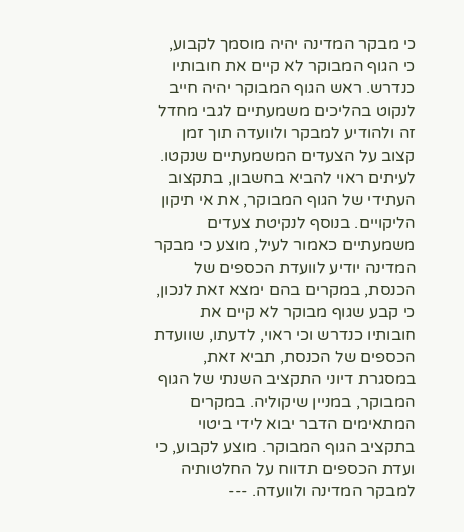כי מבקר המדינה יהיה מוסמך לקבוע, כי הגוף המבוקר לא קיים את חובותיו כנדרש. ראש הגוף המבוקר יהיה חייב לנקוט בהליכים משמעתיים לגבי מחדל זה ולהודיע למבקר ולוועדה תוך זמן קצוב על הצעדים המשמעתיים שנקטו. לעיתים ראוי להביא בחשבון, בתקצוב העתידי של הגוף המבוקר, את אי תיקון הליקויים. בנוסף לנקיטת צעדים משמעתיים כאמור לעיל, מוצע כי מבקר המדינה יודיע לוועדת הכספים של הכנסת, במקרים בהם ימצא זאת לנכון, כי קבע שגוף מבוקר לא קיים את חובותיו כנדרש וכי ראוי, לדעתו, שוועדת הכספים של הכנסת, תביא זאת, במסגרת דיוני התקציב השנתי של הגוף המבוקר, במניין שיקוליה. במקרים המתאימים הדבר יבוא לידי ביטוי בתקציב הגוף המבוקר. מוצע לקבוע, כי ועדת הכספים תדווח על החלטותיה למבקר המדינה ולוועדה. ---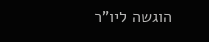הוגשה ליו"ר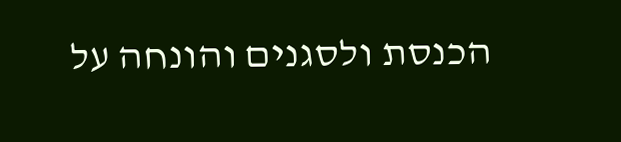הכנסת ולסגנים והונחה על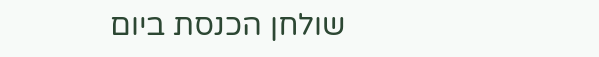שולחן הכנסת ביום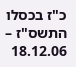כ"ז בכסלו התשס"ז – 18.12.06